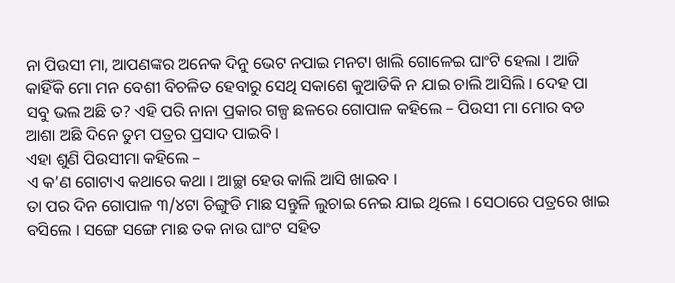ନା ପିଉସୀ ମା, ଆପଣଙ୍କର ଅନେକ ଦିନୁ ଭେଟ ନପାଇ ମନଟା ଖାଲି ଗୋଳେଇ ଘାଂଟି ହେଲା । ଆଜି କାହିଁକି ମୋ ମନ ବେଶୀ ବିଚଳିତ ହେବାରୁ ସେଥି ସକାଶେ କୁଆଡିକି ନ ଯାଇ ଚାଲି ଆସିଲି । ଦେହ ପା ସବୁ ଭଲ ଅଛି ତ? ଏହି ପରି ନାନା ପ୍ରକାର ଗଳ୍ପ ଛଳରେ ଗୋପାଳ କହିଲେ – ପିଉସୀ ମା ମୋର ବଡ ଆଶା ଅଛି ଦିନେ ତୁମ ପତ୍ରର ପ୍ରସାଦ ପାଇବି ।
ଏହା ଶୁଣି ପିଉସୀମା କହିଲେ –
ଏ କ’ଣ ଗୋଟାଏ କଥାରେ କଥା । ଆଚ୍ଛା ହେଉ କାଲି ଆସି ଖାଇବ ।
ତା ପର ଦିନ ଗୋପାଳ ୩/୪ଟା ଚିଙ୍ଗୁଡି ମାଛ ସନ୍ତୁଳି ଲୁଚାଇ ନେଇ ଯାଇ ଥିଲେ । ସେଠାରେ ପତ୍ରରେ ଖାଇ ବସିଲେ । ସଙ୍ଗେ ସଙ୍ଗେ ମାଛ ତକ ନାଉ ଘାଂଟ ସହିତ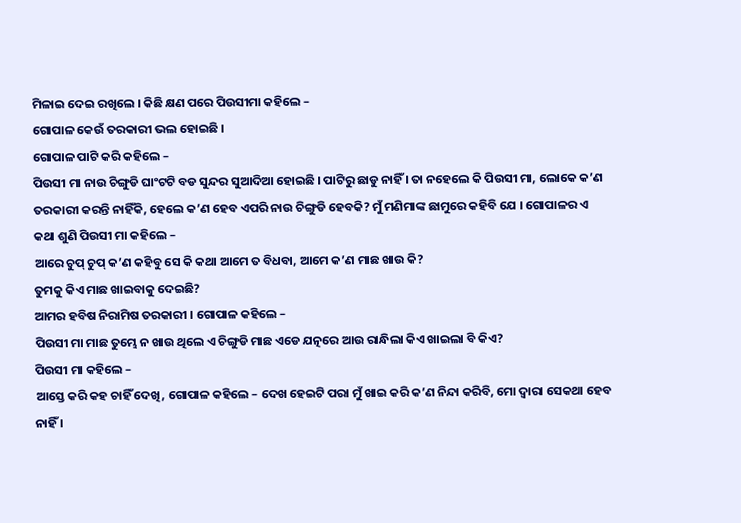ମିଳାଇ ଦେଇ ରଖିଲେ । କିଛି କ୍ଷଣ ପରେ ପିଉସୀମା କହିଲେ –
ଗୋପାଳ କେଉଁ ତରକାରୀ ଭଲ ହୋଇଛି ।
ଗୋପାଳ ପାଟି କରି କହିଲେ –
ପିଉସୀ ମା ନାଉ ଚିଙ୍ଗୁଡି ଘାଂଟଟି ବଡ ସୁନ୍ଦର ସୁଆଦିଆ ହୋଇଛି । ପାଟିରୁ ଛାଡୁ ନାହିଁ । ତା ନହେଲେ କି ପିଉସୀ ମା, ଲୋକେ କ’ଣ ତରକାରୀ କରନ୍ତି ନାହିଁକି, ହେଲେ କ’ଣ ହେବ ଏପରି ନାଉ ଚିଙ୍ଗୁଡି ହେବକି? ମୁଁ ମଣିମାଙ୍କ ଛାମୁରେ କହିବି ଯେ । ଗୋପାଳର ଏ କଥା ଶୁଣି ପିଉସୀ ମା କହିଲେ –
ଆରେ ଚୁପ୍ ଚୁପ୍ କ’ଣ କହିବୁ ସେ କି କଥା ଆମେ ତ ବିଧବା, ଆମେ କ’ଣ ମାଛ ଖାଉ କି?
ତୁମକୁ କିଏ ମାଛ ଖାଇବାକୁ ଦେଇଛି?
ଆମର ହବିଷ ନିରାମିଷ ତରକାରୀ । ଗୋପାଳ କହିଲେ –
ପିଉସୀ ମା ମାଛ ତୁମ୍ଭେ ନ ଖାଉ ଥିଲେ ଏ ଚିଙ୍ଗୁଡି ମାଛ ଏଡେ ଯତ୍ନରେ ଆଉ ରାନ୍ଧିଲା କିଏ ଖାଇଲା ବି କିଏ?
ପିଉସୀ ମା କହିଲେ –
ଆସ୍ତେ କରି କହ ଚାହିଁ ଦେଖି, ଗୋପାଳ କହିଲେ – ଦେଖ ହେଇଟି ପରା ମୁଁ ଖାଇ କରି କ’ଣ ନିନ୍ଦା କରିବି, ମୋ ଦ୍ୱାରା ସେକଥା ହେବ ନାହିଁ ।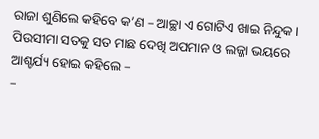ରାଜା ଶୁଣିଲେ କହିବେ କ’ଣ – ଆଚ୍ଛା ଏ ଗୋଟିଏ ଖାଇ ନିନ୍ଦୁକ ।
ପିଉସୀମା ସତକୁ ସତ ମାଛ ଦେଖି ଅପମାନ ଓ ଲଜ୍ଜା ଭୟରେ ଆଶ୍ଚର୍ଯ୍ୟ ହୋଇ କହିଲେ –
–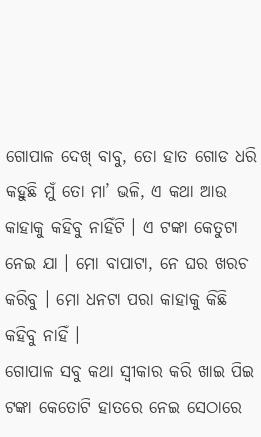ଗୋପାଳ ଦେଖ୍ ବାବୁ, ତୋ ହାତ ଗୋଡ ଧରି କହୁଛି ମୁଁ ତୋ ମା’ ଭଳି, ଏ କଥା ଆଉ କାହାକୁ କହିବୁ ନାହିଁଟି । ଏ ଟଙ୍କା କେତୁଟା ନେଇ ଯା । ମୋ ବାପାଟା, ନେ ଘର ଖରଚ କରିବୁ । ମୋ ଧନଟା ପରା କାହାକୁ କିଛି କହିବୁ ନାହିଁ ।
ଗୋପାଳ ସବୁ କଥା ସ୍ୱୀକାର କରି ଖାଇ ପିଇ ଟଙ୍କା କେତୋଟି ହାତରେ ନେଇ ସେଠାରେ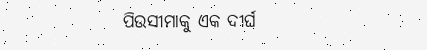ପିଉସୀମାକୁ ଏକ ଦୀର୍ଘ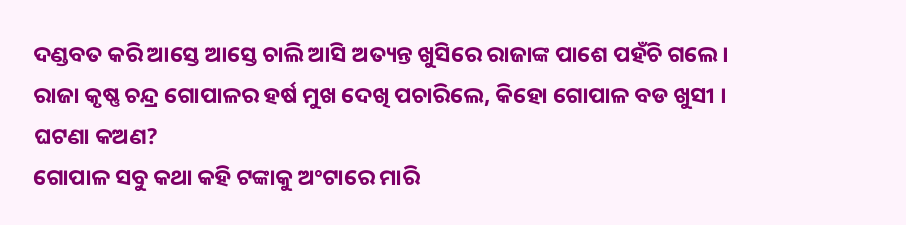ଦଣ୍ଡବତ କରି ଆସ୍ତେ ଆସ୍ତେ ଚାଲି ଆସି ଅତ୍ୟନ୍ତ ଖୁସିରେ ରାଜାଙ୍କ ପାଶେ ପହଁଚି ଗଲେ ।
ରାଜା କୃଷ୍ଣ ଚନ୍ଦ୍ର ଗୋପାଳର ହର୍ଷ ମୁଖ ଦେଖି ପଚାରିଲେ, କିହୋ ଗୋପାଳ ବଡ ଖୁସୀ । ଘଟଣା କଅଣ?
ଗୋପାଳ ସବୁ କଥା କହି ଟଙ୍କାକୁ ଅଂଟାରେ ମାରି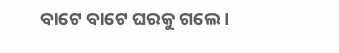ବାଟେ ବାଟେ ଘରକୁ ଗଲେ ।